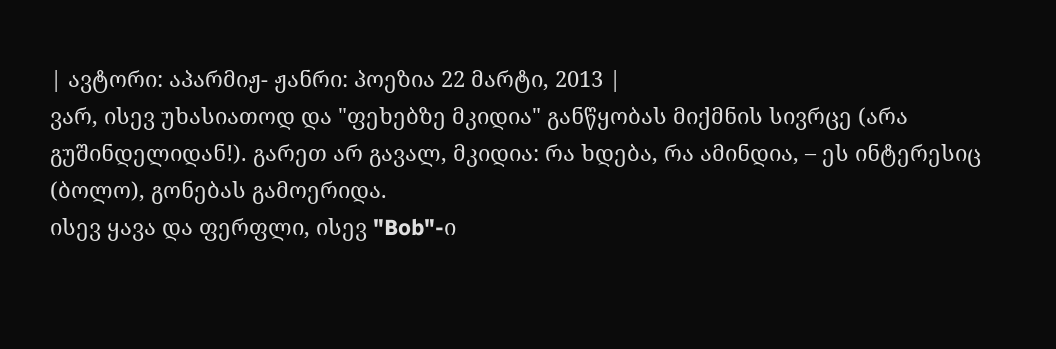| ავტორი: აპარმიჟ- ჟანრი: პოეზია 22 მარტი, 2013 |
ვარ, ისევ უხასიათოდ და "ფეხებზე მკიდია" განწყობას მიქმნის სივრცე (არა გუშინდელიდან!). გარეთ არ გავალ, მკიდია: რა ხდება, რა ამინდია, – ეს ინტერესიც (ბოლო), გონებას გამოერიდა.
ისევ ყავა და ფერფლი, ისევ "Bob"-ი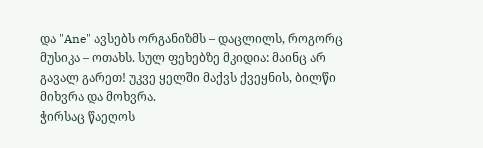და "Ane" ავსებს ორგანიზმს – დაცლილს, როგორც მუსიკა – ოთახს. სულ ფეხებზე მკიდია: მაინც არ გავალ გარეთ! უკვე ყელში მაქვს ქვეყნის, ბილწი მიხვრა და მოხვრა.
ჭირსაც წაეღოს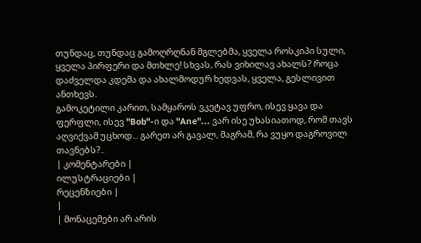თუნდაც, თუნდაც გამოღრღნან მგლებმა, ყველა როსკიპი სული, ყველა პირფერი და მთხლე! სხვას, რას ვიხილავ ახალს? როცა დაძველდა კდემა და ახალმოდურ ხედვას, ყველა, გესლივით ანთხევს.
გამოკეტილი კარით, სამყაროს ვკეტავ უფრო, ისევ ყავა და ფერფლი, ისევ "Bob"-ი და "Ane"... ვარ ისე უხასიათოდ, რომ თავს აღვიქვამ უცხოდ... გარეთ არ გავალ, მაგრამ, რა ვუყო დაგროვილ თავნებს?..
| კომენტარები |
ილუსტრაციები |
რეცენზიები |
|
| მონაცემები არ არის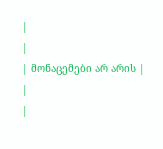|
|
| მონაცემები არ არის |
|
|